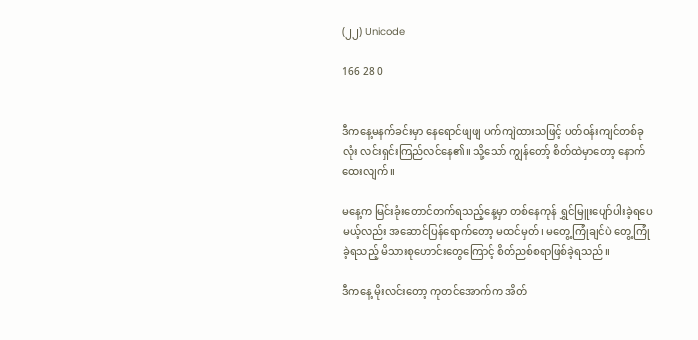(၂၂) Unicode

166 28 0


ဒီကနေ့မနက်ခင်းမှာ နေရောင်ဖျဖျ ပက်ကျဲထားသဖြင့် ပတ်ဝန်းကျင်တစ်ခုလုံး လင်းရှင်းကြည်လင်နေ၏။ သို့သော် ကျွန်တော့် စိတ်ထဲမှာတော့ နောက်ထေးလျက်။

မနေ့က မြင်းခုံးတောင်တက်ရသည့်နေ့မှာ တစ်နေကုန် ရွှင်မြူးပျော်ပါးခဲ့ရပေမယ့်လည်း အဆောင်ပြန်ရောက်တော့ မထင်မှတ်၊ မတွေ့ကြုံချင်ပဲ တွေ့ကြုံခဲ့ရသည့် မိသားစုဟောင်းတွေကြောင့် စိတ်ညစ်စရာဖြစ်ခဲ့ရသည်။

ဒီကနေ့ မိုးလင်းတော့ ကုတင်အောက်က အိတ်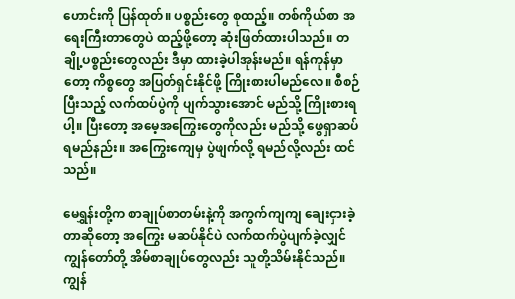ဟောင်းကို ပြန်ထုတ်။ ပစ္စည်းတွေ စုထည့်။ တစ်ကိုယ်စာ အရေးကြီးတာတွေပဲ ထည့်ဖို့တော့ ဆုံးဖြတ်ထားပါသည်။ တချို့ပစ္စည်းတွေလည်း ဒီမှာ ထားခဲ့ပါအုန်းမည်။ ရန်ကုန်မှာတော့ ကိစ္စတွေ အပြတ်ရှင်းနိုင်ဖို့ ကြိုးစားပါမည်လေ။ စီစဉ်ပြီးသည့် လက်ထပ်ပွဲကို ပျက်သွားအောင် မည်သို့ ကြိုးစားရပါ့။ ပြီးတော့ အမေ့အကြွေးတွေကိုလည်း မည်သို့ ဖွေရှာဆပ်ရမည်နည်း။ အကြွေးကျေမှ ပွဲဖျက်လို့ ရမည်လို့လည်း ထင်သည်။

မေရွှန်းတို့က စာချုပ်စာတမ်းနဲ့ကို အကွက်ကျကျ ချေးငှားခဲ့တာဆိုတော့ အကြွေး မဆပ်နိုင်ပဲ လက်ထက်ပွဲပျက်ခဲ့လျှင် ကျွန်တော်တို့ အိမ်စာချုပ်တွေလည်း သူတို့သိမ်းနိုင်သည်။ ကျွန်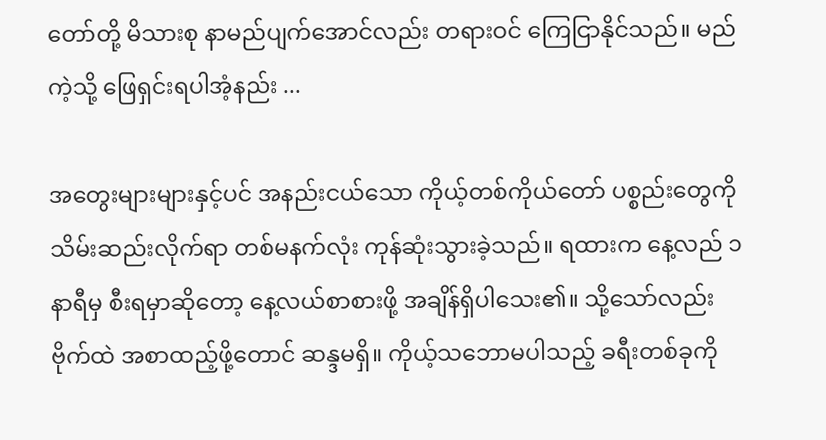တော်တို့ မိသားစု နာမည်ပျက်အောင်လည်း တရားဝင် ကြေငြာနိုင်သည်။ မည်ကဲ့သို့ ဖြေရှင်းရပါအံ့နည်း ...

အတွေးများများနှင့်ပင် အနည်းငယ်သော ကိုယ့်တစ်ကိုယ်တော် ပစ္စည်းတွေကို သိမ်းဆည်းလိုက်ရာ တစ်မနက်လုံး ကုန်ဆုံးသွားခဲ့သည်။ ရထားက နေ့လည် ၁နာရီမှ စီးရမှာဆိုတော့ နေ့လယ်စာစားဖို့ အချိန်ရှိပါသေး၏။ သို့သော်လည်း ဗိုက်ထဲ အစာထည့်ဖို့တောင် ဆန္ဒမရှိ။ ကိုယ့်သဘောမပါသည့် ခရီးတစ်ခုကို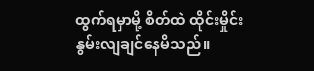ထွက်ရမှာမို့ စိတ်ထဲ ထိုင်းမှိုင်းနွမ်းလျချင်နေမိသည်။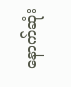နောက်ဆုံး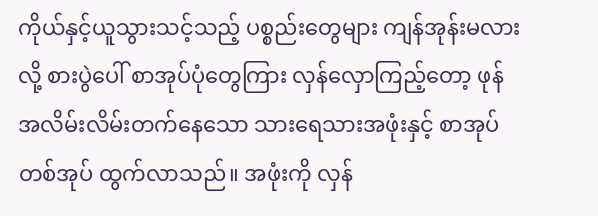ကိုယ်နှင့်ယူသွားသင့်သည့် ပစ္စည်းတွေများ ကျန်အုန်းမလားလို့ စားပွဲပေါ် စာအုပ်ပုံတွေကြား လှန်လှောကြည့်တော့ ဖုန်အလိမ်းလိမ်းတက်နေသော သားရေသားအဖုံးနှင့် စာအုပ်တစ်အုပ် ထွက်လာသည်။ အဖုံးကို လှန်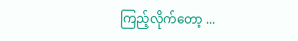ကြည့်လိုက်တော့ ...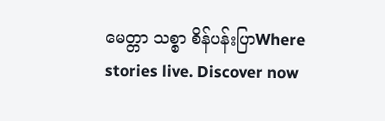မေတ္တာ သစ္စာ စိန်ပန်းပြာWhere stories live. Discover now